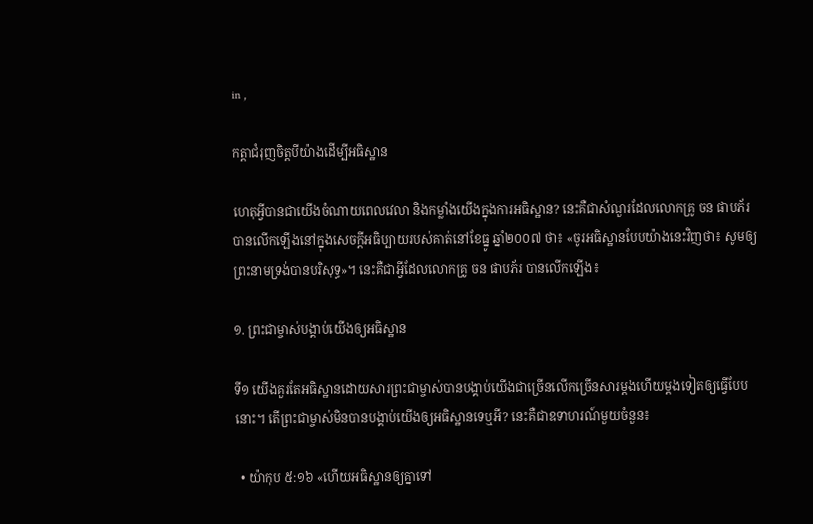in ,

កត្តាជំរុញចិត្តបីយ៉ាងដើម្បីអធិស្ឋាន

ហេតុអ្វីបានជាយើងចំណាយពេលវេលា និងកម្លាំងយើងក្នុងការអធិស្ឋាន? នេះគឺជាសំណួរដែលលោកគ្រូ ចន ផាបភ័រ បានលើកឡើងនៅក្នុងសេចក្ដីអធិប្បាយរបស់គាត់នៅខែធ្នូ ឆ្នាំ២០០៧ ថា៖ «ចូរអធិស្ឋានបែបយ៉ាងនេះវិញថា៖ សូមឲ្យព្រះនាមទ្រង់បានបរិសុទ្ធ»។ នេះគឺជាអ្វីដែលលោកគ្រូ ចន ផាបភ័រ បានលើកឡើង៖

១. ព្រះជាម្ចាស់បង្គាប់យើងឲ្យអធិស្ឋាន

ទី១ យើងគួរតែអធិស្ឋានដោយសារព្រះជាម្ចាស់បានបង្គាប់យើងជាច្រើនលើកច្រើនសារម្ដងហើយម្ដងទៀតឲ្យធ្វើបែបនោះ។ តើព្រះជាម្ចាស់មិនបានបង្គាប់យើងឲ្យអធិស្ឋានទេឬអី? នេះគឺជាឧទាហរណ៍មួយចំនួន៖

  • យ៉ាកុប ៥:១៦ «ហើយអធិស្ឋានឲ្យគ្នាទៅ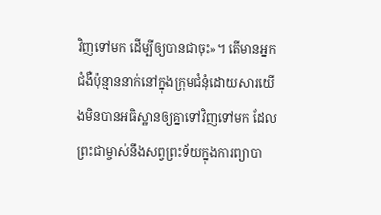វិញទៅមក ដើម្បីឲ្យបានជាចុះ»។ តើមានអ្នកជំងឺប៉ុន្មាននាក់នៅក្នុងក្រុមជំនុំដោយសារយើងមិនបានអធិស្ឋានឲ្យគ្នាទៅវិញទៅមក ដែលព្រះជាម្ចាស់នឹងសព្វព្រះទ័យក្នុងការព្យាបា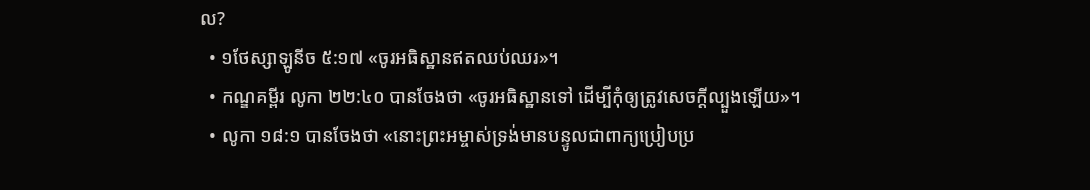ល?
  • ១ថែស្សាឡូនីច ៥:១៧ «ចូរអធិស្ឋានឥតឈប់ឈរ»។
  • កណ្ឌគម្ពីរ លូកា ២២:៤០ បានចែងថា «ចូរអធិស្ឋានទៅ ដើម្បីកុំឲ្យត្រូវសេចក្ដីល្បួងឡើយ»។
  • លូកា ១៨:១ បានចែងថា «នោះព្រះអម្ចាស់ទ្រង់មានបន្ទូលជាពាក្យប្រៀបប្រ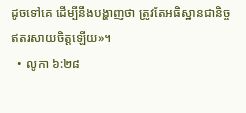ដូចទៅគេ ដើម្បីនឹងបង្ហាញថា ត្រូវតែអធិស្ឋានជានិច្ច ឥតរសាយចិត្តឡើយ»។
  • លូកា ៦:២៨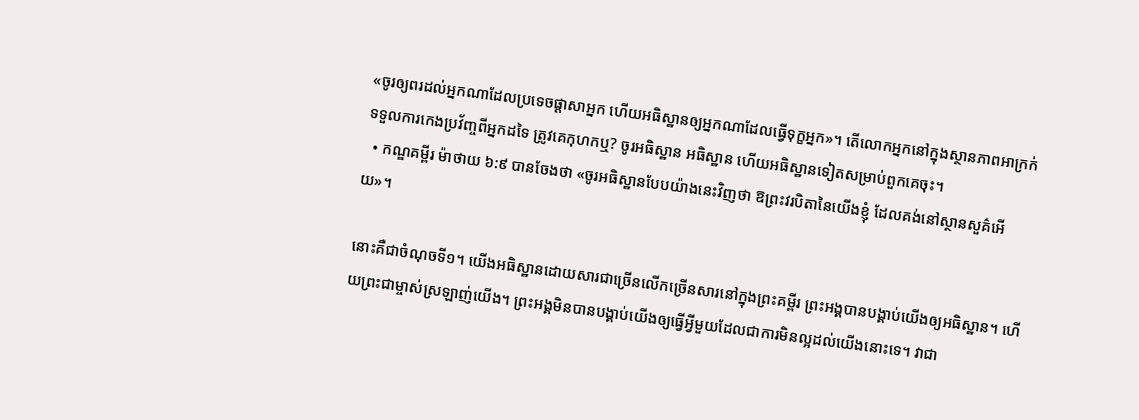«ចូរឲ្យពរដល់អ្នកណាដែលប្រទេចផ្ដាសាអ្នក ហើយអធិស្ឋានឲ្យអ្នកណាដែលធ្វើទុក្ខអ្នក»។ តើលោកអ្នកនៅក្នុងស្ថានភាពអាក្រក់ ទទួលការកេងប្រវ័ញ្ចពីអ្នកដទៃ ត្រូវគេកុហកឬ? ចូរអធិស្ឋាន អធិស្ឋាន ហើយអធិស្ឋានទៀតសម្រាប់ពួកគេចុះ។
  • កណ្ឌគម្ពីរ ម៉ាថាយ ៦:៩ បានចែងថា «ចូរអធិស្ឋានបែបយ៉ាងនេះវិញថា ឱព្រះវរបិតានៃយើងខ្ញុំ ដែលគង់នៅស្ថានសួគ៌អើយ»។

នោះគឺជាចំណុចទី១។ យើងអធិស្ឋានដោយសារជាច្រើនលើកច្រើនសារនៅក្នុងព្រះគម្ពីរ ព្រះអង្គបានបង្គាប់យើងឲ្យអធិស្ឋាន។ ហើយព្រះជាម្ចាស់ស្រឡាញ់យើង។ ព្រះអង្គមិនបានបង្គាប់យើងឲ្យធ្វើអ្វីមួយដែលជាការមិនល្អដល់យើងនោះទេ។ វាជា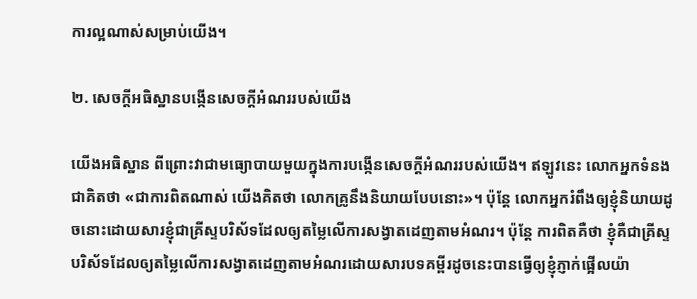ការល្អណាស់សម្រាប់យើង។

២. សេចក្ដីអធិស្ឋានបង្កើនសេចក្ដីអំណររបស់យើង

យើងអធិស្ឋាន ពីព្រោះវាជាមធ្យោបាយមួយក្នុងការបង្កើនសេចក្ដីអំណររបស់យើង។ ឥឡូវនេះ លោកអ្នកទំនងជាគិតថា «ជាការពិតណាស់ យើងគិតថា លោកគ្រូនឹងនិយាយបែបនោះ»។ ប៉ុន្តែ លោកអ្នករំពឹងឲ្យខ្ញុំនិយាយដូចនោះដោយសារខ្ញុំជាគ្រីស្ទបរិស័ទដែលឲ្យតម្លៃលើការសង្វាតដេញតាមអំណរ។ ប៉ុន្តែ ការពិតគឺថា ខ្ញុំគឺជាគ្រីស្ទបរិស័ទដែលឲ្យតម្លៃលើការសង្វាតដេញតាមអំណរដោយសារបទគម្ពីរដូចនេះបានធ្វើឲ្យខ្ញុំភ្ញាក់ផ្អើលយ៉ា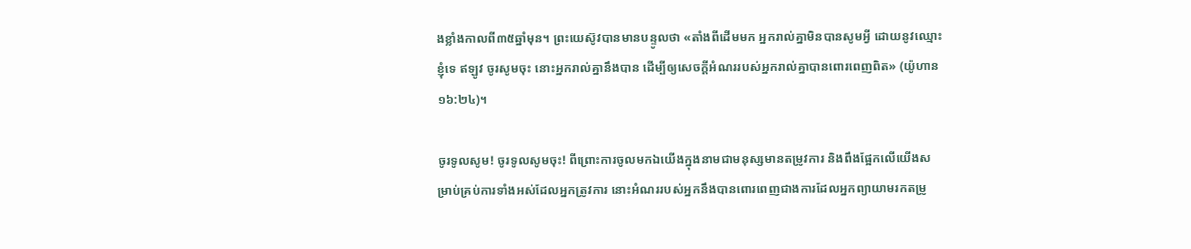ងខ្លាំងកាលពី៣៥ឆ្នាំមុន។ ព្រះយេស៊ូវបានមានបន្ទូលថា «តាំងពីដើមមក អ្នករាល់គ្នាមិនបានសូមអ្វី ដោយនូវឈ្មោះខ្ញុំទេ ឥឡូវ ចូរសូមចុះ នោះអ្នករាល់គ្នានឹងបាន ដើម្បីឲ្យសេចក្ដីអំណររបស់អ្នករាល់គ្នាបានពោរពេញពិត» (យ៉ូហាន ១៦:២៤)។

ចូរទូលសូម! ចូរទូលសូមចុះ! ពីព្រោះការចូលមកឯយើងក្នុងនាមជាមនុស្សមានតម្រូវការ និងពឹងផ្អែកលើយើងសម្រាប់គ្រប់ការទាំងអស់ដែលអ្នកត្រូវការ នោះអំណររបស់អ្នកនឹងបានពោរពេញជាងការដែលអ្នកព្យាយាមរកតម្រូ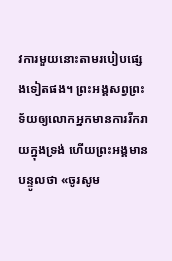វការមួយនោះតាមរបៀបផ្សេងទៀតផង។ ព្រះអង្គសព្វព្រះទ័យឲ្យលោកអ្នកមានការរីករាយក្នុងទ្រង់ ហើយព្រះអង្គមានបន្ទូលថា «ចូរសូម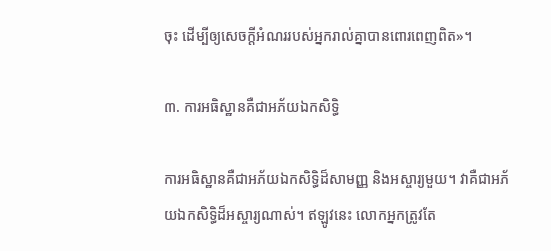ចុះ ដើម្បីឲ្យសេចក្ដីអំណររបស់អ្នករាល់គ្នាបានពោរពេញពិត»។

៣. ការអធិស្ឋានគឺជាអភ័យឯកសិទ្ធិ

ការអធិស្ឋានគឺជាអភ័យឯកសិទ្ធិដ៏សាមញ្ញ និងអស្ចារ្យមួយ។ វាគឺជាអភ័យឯកសិទ្ធិដ៏អស្ចារ្យណាស់។ ឥឡូវនេះ លោកអ្នកត្រូវតែ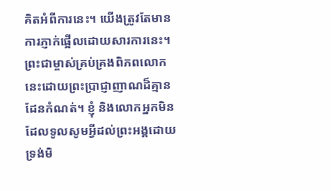គិតអំពីការនេះ។ យើងត្រូវតែមានការភ្ញាក់ផ្អើលដោយសារការនេះ។ ព្រះជាម្ចាស់គ្រប់គ្រងពិភពលោកនេះដោយព្រះប្រាជ្ញាញាណដ៏គ្មានដែនកំណត់។ ខ្ញុំ និងលោកអ្នកមិនដែលទូលសូមអ្វីដល់ព្រះអង្គដោយទ្រង់មិ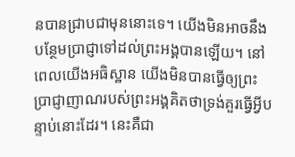នបានជ្រាបជាមុននោះទេ។ យើងមិនអាចនឹងបន្ថែមប្រាជ្ញាទៅដល់ព្រះអង្គបានឡើយ។ នៅពេលយើងអធិស្ឋាន យើងមិនបានធ្វើឲ្យព្រះប្រាជ្ញាញាណរបស់ព្រះអង្គគិតថាទ្រង់គួរធ្វើអ្វីបន្ទាប់នោះដែរ។ នេះគឺជា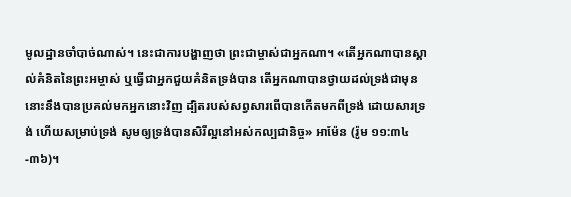មូលដ្ឋានចាំបាច់ណាស់។ នេះជាការបង្ហាញថា ព្រះជាម្ចាស់ជាអ្នកណា។ «តើអ្នកណាបានស្គាល់គំនិតនៃព្រះអម្ចាស់ ឬធ្វើជាអ្នកជួយគំនិតទ្រង់បាន តើអ្នកណាបានថ្វាយដល់ទ្រង់ជាមុន នោះនឹងបានប្រគល់មកអ្នកនោះវិញ ដ្បិតរបស់សព្វសារពើបានកើតមកពីទ្រង់ ដោយសារទ្រង់ ហើយសម្រាប់ទ្រង់ សូមឲ្យទ្រង់បានសិរីល្អនៅអស់កល្បជានិច្ច» អាម៉ែន (រ៉ូម ១១:៣៤-៣៦)។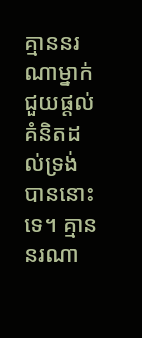គ្មាននរណាម្នាក់ជួយផ្ដល់គំនិតដល់ទ្រង់បាននោះទេ។ គ្មាននរណា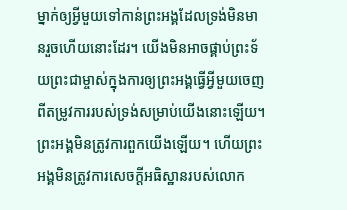ម្នាក់ឲ្យអ្វីមួយទៅកាន់ព្រះអង្គដែលទ្រង់មិនមានរួចហើយនោះដែរ។ យើងមិនអាចផ្គាប់ព្រះទ័យព្រះជាម្ចាស់ក្នុងការឲ្យព្រះអង្គធ្វើអ្វីមួយចេញពីតម្រូវការរបស់ទ្រង់សម្រាប់យើងនោះឡើយ។ ព្រះអង្គមិនត្រូវការពួកយើងឡើយ។ ហើយព្រះអង្គមិនត្រូវការសេចក្ដីអធិស្ឋានរបស់លោក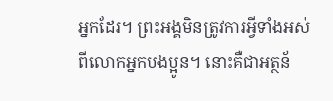អ្នកដែរ។ ព្រះអង្គមិនត្រូវការអ្វីទាំងអស់ពីលោកអ្នកបងប្អូន។ នោះគឺជាអត្ថន័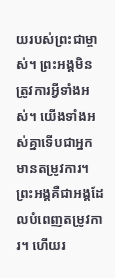យរបស់ព្រះជាម្ចាស់។ ព្រះអង្គមិនត្រូវការអ្វីទាំងអស់។ យើងទាំងអស់គ្នាទើបជាអ្នកមានតម្រូវការ។ ព្រះអង្គគឺជាអង្គដែលបំពេញតម្រូវការ។ ហើយរ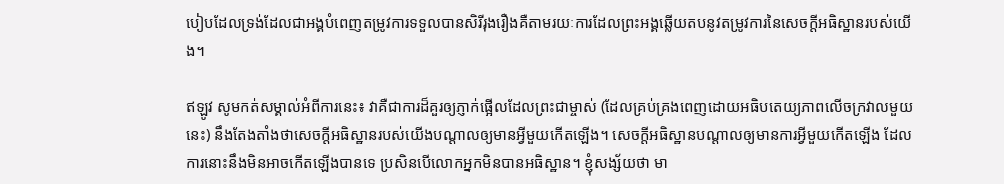បៀបដែលទ្រង់ដែលជាអង្គបំពេញតម្រូវការទទួលបានសិរីរុងរឿងគឺតាមរយៈការដែលព្រះអង្គឆ្លើយតបនូវតម្រូវការនៃសេចក្ដីអធិស្ឋានរបស់យើង។

ឥឡូវ សូមកត់សម្គាល់អំពីការនេះ៖ វាគឺជាការដ៏គួរឲ្យភ្ញាក់ផ្អើលដែលព្រះជាម្ចាស់ (ដែលគ្រប់គ្រងពេញដោយអធិបតេយ្យភាពលើចក្រវាលមួយនេះ) នឹងតែងតាំងថាសេចក្ដីអធិស្ឋានរបស់យើងបណ្ដាលឲ្យមានអ្វីមួយកើតឡើង។ សេចក្ដីអធិស្ឋានបណ្ដាលឲ្យមានការអ្វីមួយកើតឡើង ដែលការនោះនឹងមិនអាចកើតឡើងបានទេ ប្រសិនបើលោកអ្នកមិនបានអធិស្ឋាន។ ខ្ញុំសង្ស័យថា មា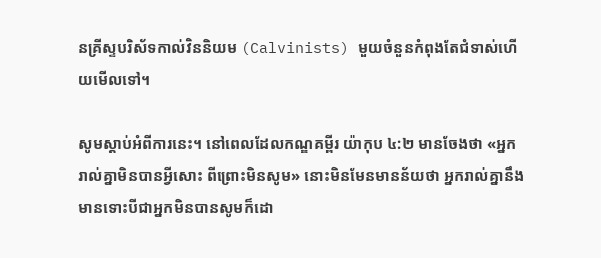នគ្រីស្ទបរិស័ទកាល់វិននិយម (Calvinists) មួយចំនួនកំពុងតែជំទាស់ហើយមើលទៅ។

សូមស្ដាប់អំពីការនេះ។ នៅពេលដែលកណ្ឌគម្ពីរ យ៉ាកុប ៤:២ មានចែងថា «អ្នករាល់គ្នាមិនបានអ្វីសោះ ពីព្រោះមិនសូម» នោះមិនមែនមានន័យថា អ្នករាល់គ្នានឹងមានទោះបីជាអ្នកមិនបានសូមក៏ដោ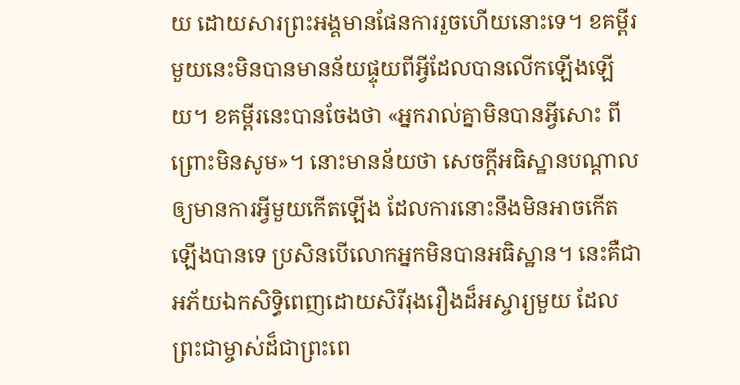យ ដោយសារព្រះអង្គមានផែនការរួចហើយនោះទេ។ ខគម្ពីរមួយនេះមិនបានមានន័យផ្ទុយពីអ្វីដែលបានលើកឡើងឡើយ។ ខគម្ពីរនេះបានចែងថា «អ្នករាល់គ្នាមិនបានអ្វីសោះ ពីព្រោះមិនសូម»។ នោះមានន័យថា សេចក្ដីអធិស្ឋានបណ្ដាលឲ្យមានការអ្វីមួយកើតឡើង ដែលការនោះនឹងមិនអាចកើតឡើងបានទេ ប្រសិនបើលោកអ្នកមិនបានអធិស្ឋាន។ នេះគឺជាអភ័យឯកសិទ្ធិពេញដោយសិរីរុងរឿងដ៏អស្ចារ្យមួយ ដែលព្រះជាម្ចាស់ដ៏ជាព្រះពេ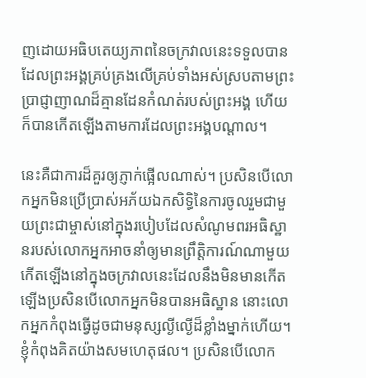ញដោយអធិបតេយ្យភាពនៃចក្រវាលនេះទទួលបាន ដែលព្រះអង្គគ្រប់គ្រងលើគ្រប់ទាំងអស់ស្របតាមព្រះប្រាជ្ញាញាណដ៏គ្មានដែនកំណត់របស់ព្រះអង្គ ហើយក៏បានកើតឡើងតាមការដែលព្រះអង្គបណ្ដាល។

នេះគឺជាការដ៏គួរឲ្យភ្ញាក់ផ្អើលណាស់។ ប្រសិនបើលោកអ្នកមិនប្រើប្រាស់អភ័យឯកសិទ្ធិនៃការចូលរួមជាមួយព្រះជាម្ចាស់នៅក្នុងរបៀបដែលសំណូមពរអធិស្ឋានរបស់លោកអ្នកអាចនាំឲ្យមានព្រឹត្តិការណ៍ណាមួយកើតឡើងនៅក្នុងចក្រវាលនេះដែលនឹងមិនមានកើតឡើងប្រសិនបើលោកអ្នកមិនបានអធិស្ឋាន នោះលោកអ្នកកំពុងធ្វើដូចជាមនុស្សល្ងីល្ងើដ៏ខ្លាំងម្នាក់ហើយ។ ខ្ញុំកំពុងគិតយ៉ាងសមហេតុផល។ ប្រសិនបើលោក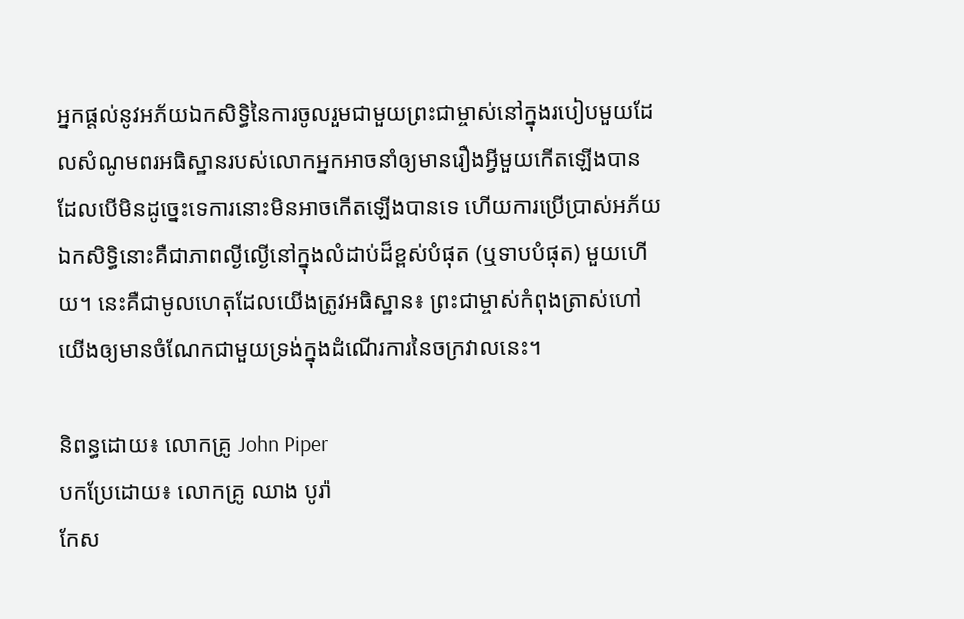អ្នកផ្ដល់នូវអភ័យឯកសិទ្ធិនៃការចូលរួមជាមួយព្រះជាម្ចាស់នៅក្នុងរបៀបមួយដែលសំណូមពរអធិស្ឋានរបស់លោកអ្នកអាចនាំឲ្យមានរឿងអ្វីមួយកើតឡើងបាន ដែលបើមិនដូច្នេះទេការនោះមិនអាចកើតឡើងបានទេ ហើយការប្រើប្រាស់អភ័យឯកសិទ្ធិនោះគឺជាភាពល្ងីល្ងើនៅក្នុងលំដាប់ដ៏ខ្ពស់បំផុត (ឬទាបបំផុត) មួយហើយ។ នេះគឺជាមូលហេតុដែលយើងត្រូវអធិស្ឋាន៖ ព្រះជាម្ចាស់កំពុងត្រាស់ហៅយើងឲ្យមានចំណែកជាមួយទ្រង់ក្នុងដំណើរការនៃចក្រវាលនេះ។

និពន្ធដោយ៖ លោកគ្រូ John Piper
បកប្រែដោយ៖ លោកគ្រូ ឈាង បូរ៉ា
កែស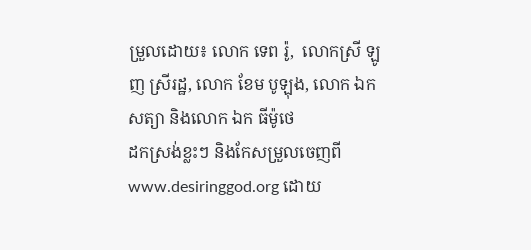ម្រួលដោយ៖ លោក ទេព រ៉ូ,  លោកស្រី ឡូញ ស្រីរដ្ឋ, លោក ខែម បូឡុង, លោក ឯក សត្យា និងលោក ឯក ធីម៉ូថេ
ដកស្រង់ខ្លះៗ និងកែសម្រួលចេញពី www.desiringgod.org ដោយ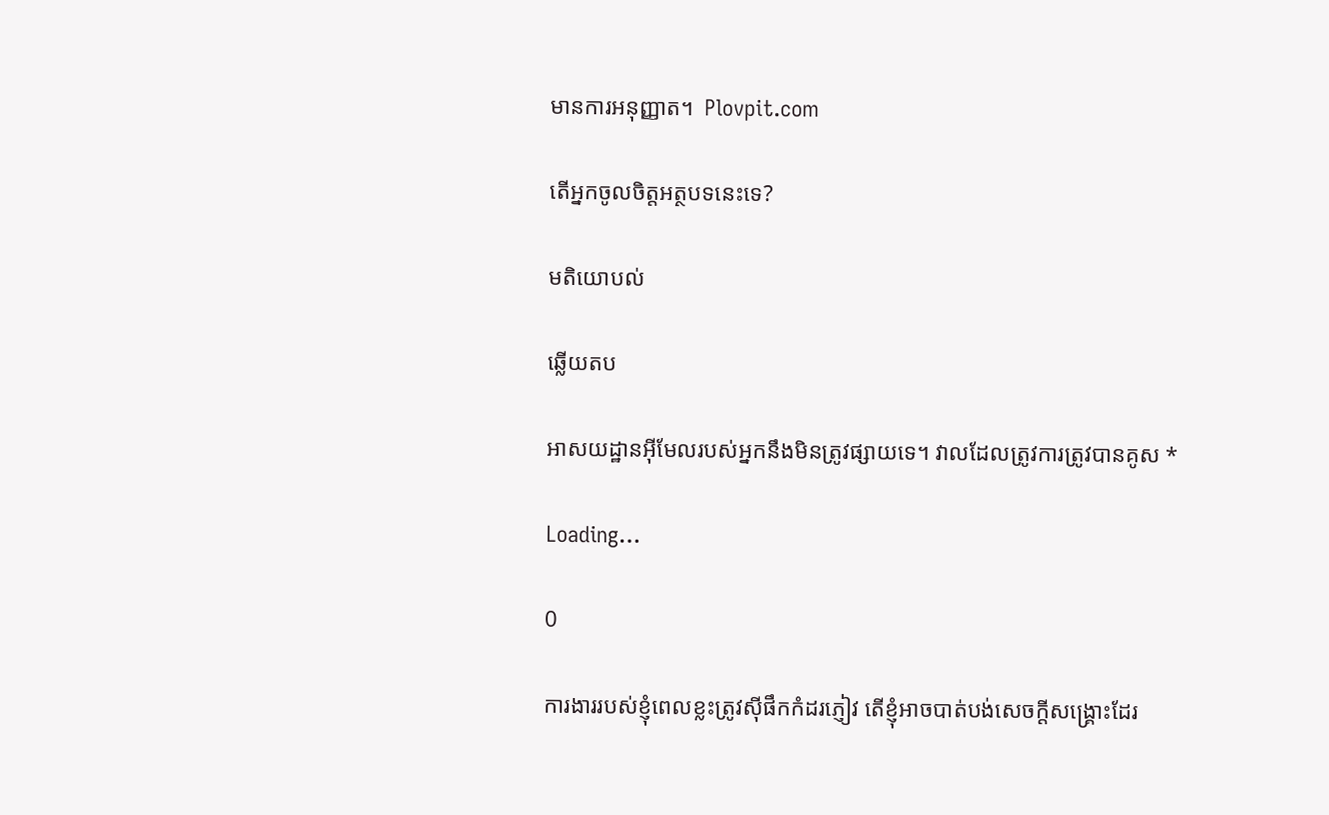មានការអនុញ្ញាត។  Plovpit.com

តើអ្នកចូលចិត្តអត្ថបទនេះទេ?

មតិយោបល់

ឆ្លើយតប

អាសយដ្ឋានអ៊ីមែលរបស់អ្នកនឹងមិនត្រូវផ្សាយទេ។ វាលដែលត្រូវការត្រូវបានគូស *

Loading…

0

ការងាររបស់ខ្ញុំពេលខ្លះត្រូវស៊ីផឹកកំដរភ្ញៀវ តើខ្ញុំអាចបាត់បង់សេចក្តីសង្គ្រោះដែរ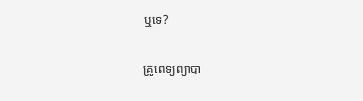ឬទេ?

គ្រូពេទ្យព្យាបា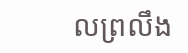លព្រលឹង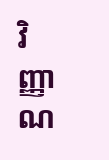វិញ្ញាណ